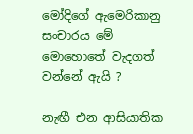මෝදිගේ ඇමෙරිකානු සංචාරය මේ මොහොතේ වැදගත් වන්නේ ඇයි ?

නැඟී එන ආසියාතික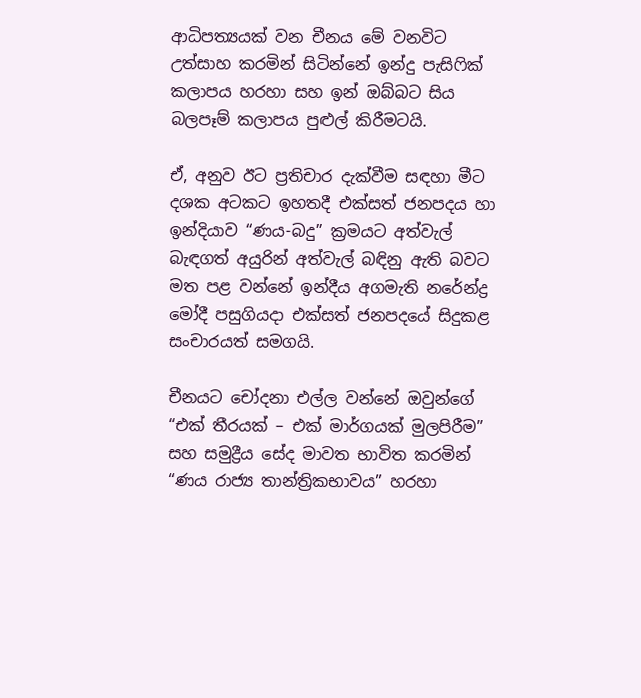ආධිපත්‍යයක් වන චීනය මේ වනවිට උත්සාහ කරමින් සිටින්නේ ඉන්දු පැසිෆික් කලාපය හරහා සහ ඉන් ඔබ්බට සිය බලපෑම් කලාපය පුළුල් කිරීමටයි.

ඒ, අනුව ඊට ප්‍රතිචාර දැක්වීම සඳහා මීට දශක අටකට ඉහතදී එක්සත් ජනපදය හා ඉන්දියාව “ණය-බදු” ක්‍රමයට අත්වැල් බැඳගත් අයුරින් අත්වැල් බඳිනු ඇති බවට මත පළ වන්නේ ඉන්දීය අගමැති නරේන්ද්‍ර මෝදී පසුගියදා එක්සත් ජනපදයේ සිදුකළ සංචාරයත් සමගයි.

චීනයට චෝදනා එල්ල වන්නේ ඔවුන්ගේ “එක් තීරයක් – එක් මාර්ගයක් මුලපිරීම” සහ සමුද්‍රීය සේද මාවත භාවිත කරමින්
“ණය රාජ්‍ය තාන්ත්‍රිකභාවය” හරහා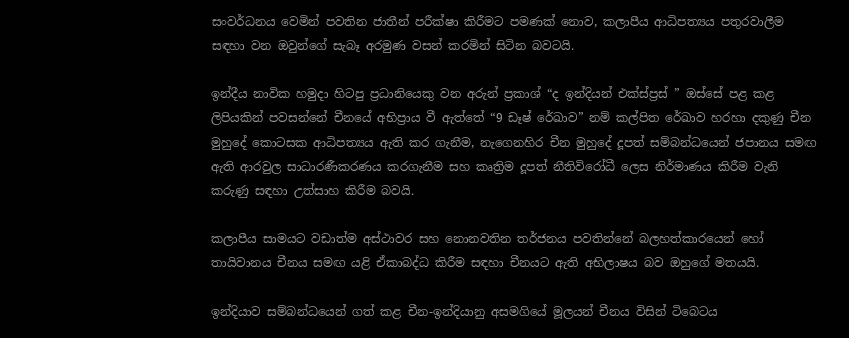සංවර්ධනය වෙමින් පවතින ජාතීන් පරීක්ෂා කිරීමට පමණක් නොව, කලාපීය ආධිපත්‍යය පතුරවාලීම සඳහා වන ඔවුන්ගේ සැබෑ අරමුණ වසන් කරමින් සිටින බවටයි.

ඉන්දීය නාවික හමුදා හිටපු ප්‍රධානියෙකු වන අරුන් ප්‍රකාශ් “ද ඉන්දියන් එක්ස්ප්‍රස් ” ඔස්සේ පළ කළ ලිපියකින් පවසන්නේ චීනයේ අභිප්‍රාය වී ඇත්තේ “9 ඩෑෂ් රේඛාව” නම් කල්පිත රේඛාව හරහා දකුණු චීන මුහුදේ කොටසක ආධිපත්‍යය ඇති කර ගැනීම, නැගෙනහිර චීන මුහුදේ දූපත් සම්බන්ධයෙන් ජපානය සමඟ ඇති ආරවුල සාධාරණීකරණය කරගැනීම සහ කෘත්‍රිම දූපත් නීතිවිරෝධී ලෙස නිර්මාණය කිරීම වැනි කරුණු සඳහා උත්සාහ කිරීම බවයි.

කලාපීය සාමයට වඩාත්ම අස්ථාවර සහ නොනවතින තර්ජනය පවතින්නේ බලහත්කාරයෙන් හෝ තායිවානය චීනය සමඟ යළි ඒකාබද්ධ කිරීම සඳහා චීනයට ඇති අභිලාෂය බව ඔහුගේ මතයයි.

ඉන්දියාව සම්බන්ධයෙන් ගත් කළ චීන-ඉන්දියානු අසමගියේ මූලයන් චීනය විසින් ටිබෙටය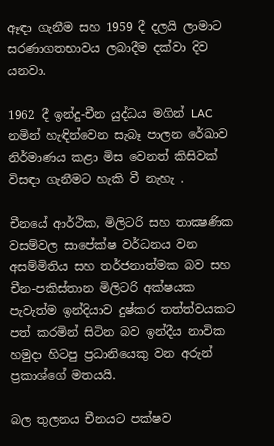ඈඳා ගැනීම සහ 1959 දී දලයි ලාමාට සරණාගතභාවය ලබාදීම දක්වා දිව යනවා.

1962 දී ඉන්දු-චීන යුද්ධය මගින් LAC නමින් හැඳින්වෙන සැබෑ පාලන රේඛාව නිර්මාණය කළා මිස වෙනත් කිසිවක් විසඳා ගැනීමට හැකි වී නැහැ .

චීනයේ ආර්ථික, මිලිටරි සහ තාක්‍ෂණික වසම්වල සාපේක්ෂ වර්ධනය වන අසම්මිතිය සහ තර්ජනාත්මක බව සහ චීන-පකිස්තාන මිලිටරි අක්ෂයක පැවැත්ම ඉන්දියාව දුෂ්කර තත්ත්වයකට පත් කරමින් සිටින බව ඉන්දීය නාවික හමුදා හිටපු ප්‍රධානියෙකු වන අරුන් ප්‍රකාශ්ගේ මතයයි.

බල තුලනය චීනයට පක්ෂව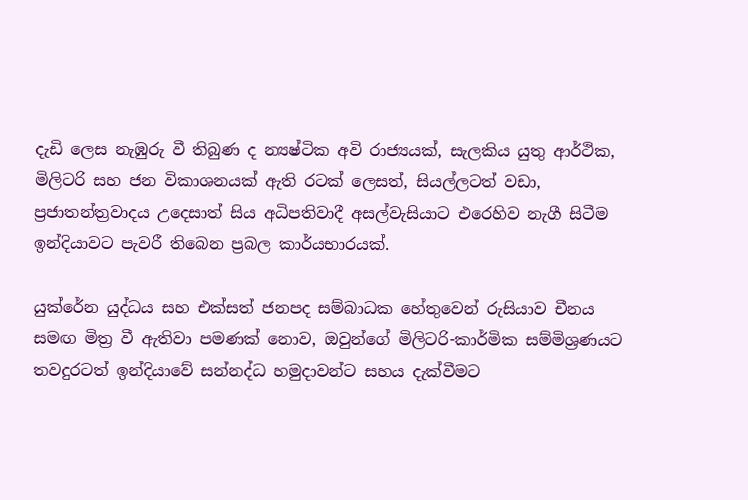දැඩි ලෙස නැඹුරු වී තිබුණ ද න්‍යෂ්ටික අවි රාජ්‍යයක්, සැලකිය යුතු ආර්ථික, මිලිටරි සහ ජන විකාශනයක් ඇති රටක් ලෙසත්, සියල්ලටත් වඩා, ප්‍රජාතන්ත්‍රවාදය උදෙසාත් සිය අධිපතිවාදී අසල්වැසියාට එරෙහිව නැගී සිටීම ඉන්දියාවට පැවරී තිබෙන ප්‍රබල කාර්යභාරයක්.

යුක්රේන යුද්ධය සහ එක්සත් ජනපද සම්බාධක හේතුවෙන් රුසියාව චීනය සමඟ මිත්‍ර වී ඇතිවා පමණක් නොව, ඔවුන්ගේ මිලිටරි-කාර්මික සම්මිශ්‍රණයට තවදුරටත් ඉන්දියාවේ සන්නද්ධ හමුදාවන්ට සහය දැක්වීමට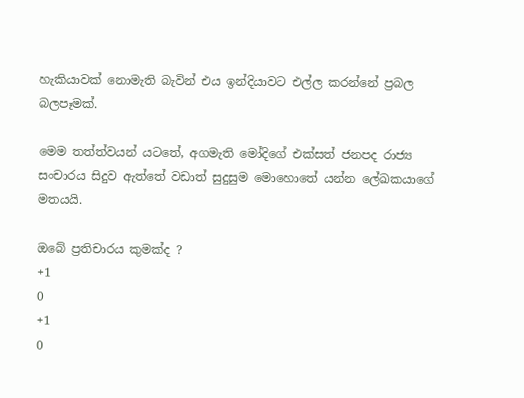හැකියාවක් නොමැති බැවින් එය ඉන්දියාවට එල්ල කරන්නේ ප්‍රබල බලපෑමක්.

මෙම තත්ත්වයන් යටතේ, අගමැති මෝදිගේ එක්සත් ජනපද රාජ්‍ය සංචාරය සිදුව ඇත්තේ වඩාත් සුදුසුම මොහොතේ යන්න ලේඛකයාගේ මතයයි.

ඔබේ ප්‍රතිචාරය කුමක්ද ?
+1
0
+1
0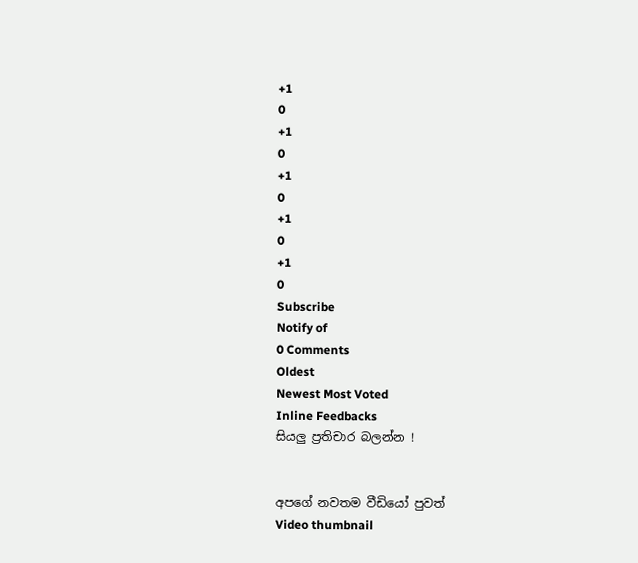+1
0
+1
0
+1
0
+1
0
+1
0
Subscribe
Notify of
0 Comments
Oldest
Newest Most Voted
Inline Feedbacks
සියලු ප්‍රතිචාර බලන්න !


අපගේ නවතම වීඩියෝ පුවත්
Video thumbnail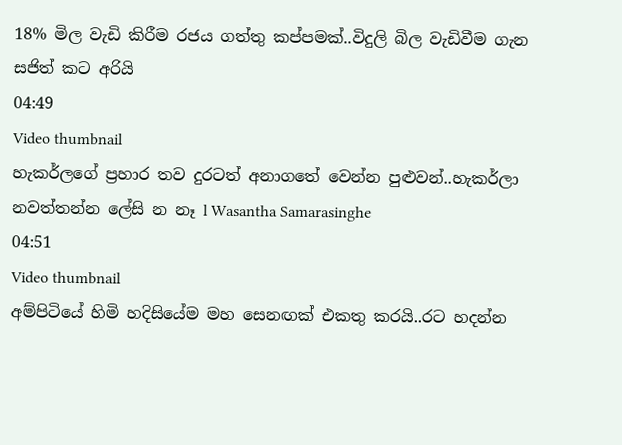18% මිල වැඩි කිරීම රජය ගත්තු කප්පමක්..විදුලි බිල වැඩිවීම ගැන සජිත් කට අරියි
04:49
Video thumbnail
හැකර්ලගේ ප්‍රහාර තව දුරටත් අනාගතේ වෙන්න පුළුවන්..හැකර්ලා නවත්තන්න ලේසි න නෑ l Wasantha Samarasinghe
04:51
Video thumbnail
අම්පිටියේ හිමි හදිසියේම මහ සෙනඟක් එකතු කරයි..රට හදන්න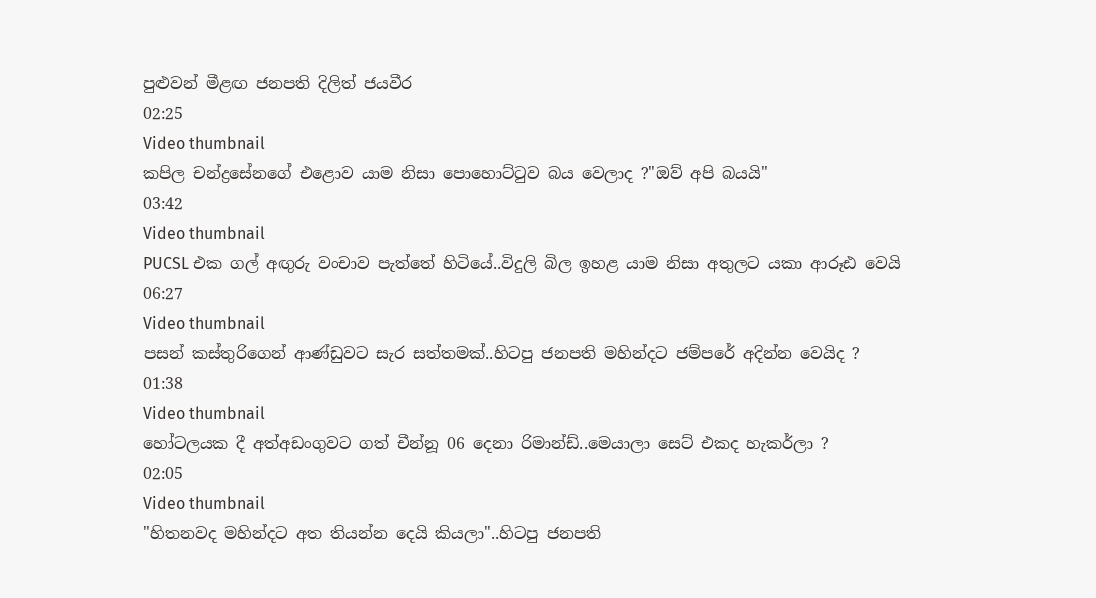පුළුවන් මීළඟ ජනපති දිලිත් ජයවීර
02:25
Video thumbnail
කපිල චන්ද්‍රසේනගේ එළොව යාම නිසා පොහොට්ටුව බය වෙලාද ?"ඔව් අපි බයයි"
03:42
Video thumbnail
PUCSL එක ගල් අඟුරු වංචාව පැත්තේ හිටියේ..විදුලි බිල ඉහළ යාම නිසා අතුලට යකා ආරූඪ වෙයි
06:27
Video thumbnail
පසන් කස්තුරිගෙන් ආණ්ඩුවට සැර සත්තමක්..හිටපු ජනපති මහින්දට ජම්පරේ අදින්න වෙයිද ?
01:38
Video thumbnail
හෝටලයක දී අත්අඩංගුවට ගත් චීන්නූ 06 දෙනා රිමාන්ඩ්..මෙයාලා සෙට් එකද හැකර්ලා ?
02:05
Video thumbnail
"හිතනවද මහින්දට අත තියන්න දෙයි කියලා"..හිටපු ජනපති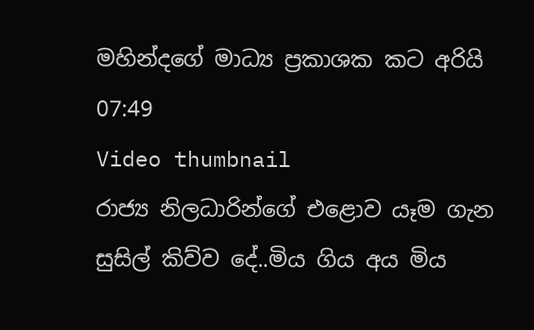මහින්දගේ මාධ්‍ය ප්‍රකාශක කට අරියි
07:49
Video thumbnail
රාජ්‍ය නිලධාරින්ගේ එළොව යෑම ගැන සුසිල් කිව්ව දේ..මිය ගිය අය මිය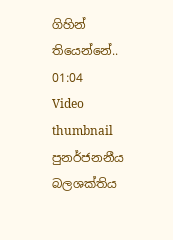ගිහින් තියෙන්නේ..
01:04
Video thumbnail
පුනර්ජනනීය බලශක්තිය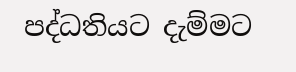පද්ධතියට දැම්මට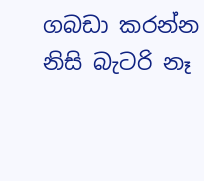ගබඩා කරන්න නිසි බැටරි නෑ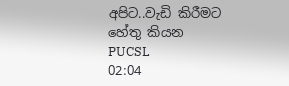අපිට..වැඩි කිරීමට හේතු කියන PUCSL
02:04